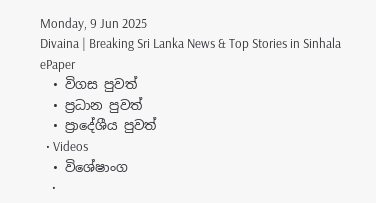Monday, 9 Jun 2025
Divaina | Breaking Sri Lanka News & Top Stories in Sinhala
ePaper
  • විගස පුවත්
  • ප්‍රධාන පුවත්
  • ප්‍රාදේශීය පුවත්
  • Videos
  • විශේෂාංග
    •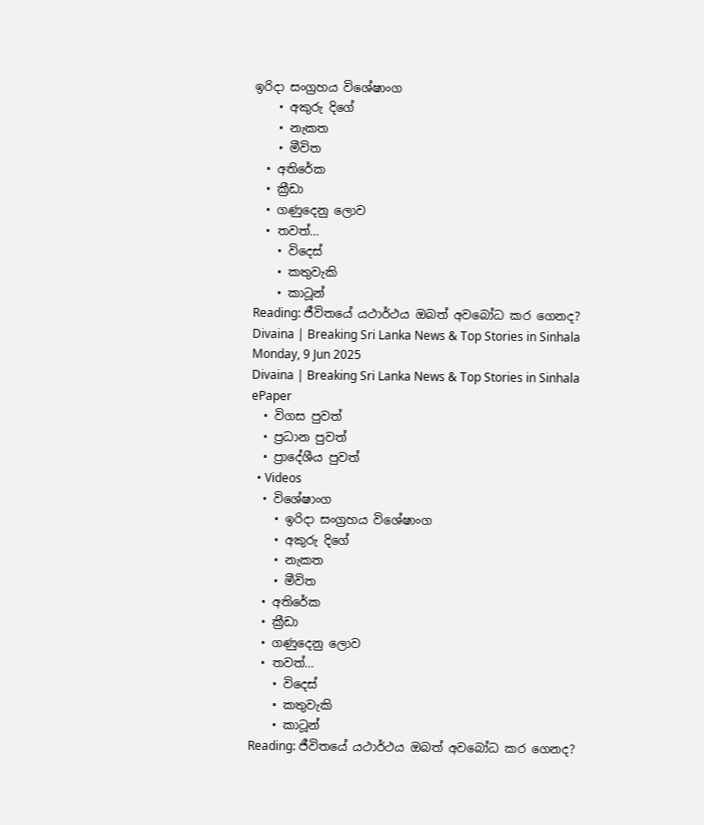ඉරිදා සංග්‍රහය විශේෂාංග
    • අකුරු දිගේ
    • නැකත
    • මීවිත
  • අතිරේක
  • ක්‍රීඩා
  • ගණුදෙනු ලොව
  • තවත්…
    • විදෙස්
    • කතුවැකි
    • කාටූන්
Reading: ජීවිතයේ යථාර්ථය ඔබත් අවබෝධ කර ගෙනද?
Divaina | Breaking Sri Lanka News & Top Stories in Sinhala
Monday, 9 Jun 2025
Divaina | Breaking Sri Lanka News & Top Stories in Sinhala
ePaper
  • විගස පුවත්
  • ප්‍රධාන පුවත්
  • ප්‍රාදේශීය පුවත්
  • Videos
  • විශේෂාංග
    • ඉරිදා සංග්‍රහය විශේෂාංග
    • අකුරු දිගේ
    • නැකත
    • මීවිත
  • අතිරේක
  • ක්‍රීඩා
  • ගණුදෙනු ලොව
  • තවත්…
    • විදෙස්
    • කතුවැකි
    • කාටූන්
Reading: ජීවිතයේ යථාර්ථය ඔබත් අවබෝධ කර ගෙනද?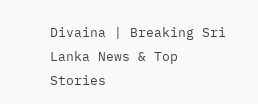Divaina | Breaking Sri Lanka News & Top Stories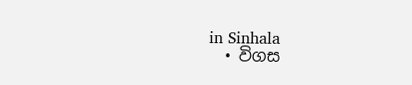in Sinhala
  • විගස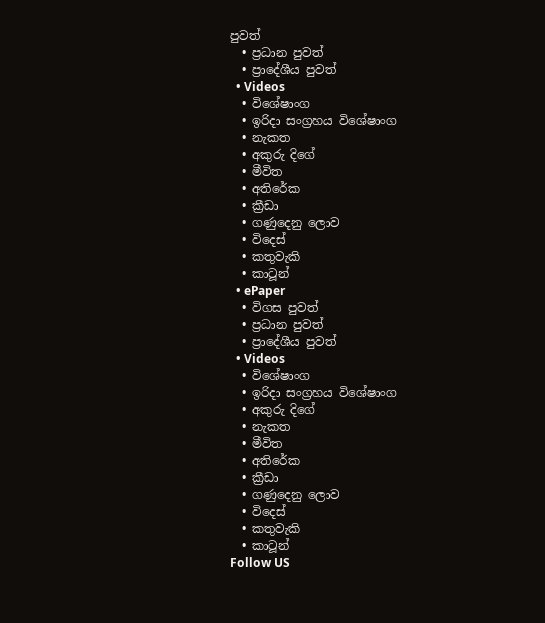පුවත්
  • ප්‍රධාන පුවත්
  • ප්‍රාදේශීය පුවත්
  • Videos
  • විශේෂාංග
  • ඉරිදා සංග්‍රහය විශේෂාංග
  • නැකත
  • අකුරු දිගේ
  • මීවිත
  • අතිරේක
  • ක්‍රීඩා
  • ගණුදෙනු ලොව
  • විදෙස්
  • කතුවැකි
  • කාටූන්
  • ePaper
  • විගස පුවත්
  • ප්‍රධාන පුවත්
  • ප්‍රාදේශීය පුවත්
  • Videos
  • විශේෂාංග
  • ඉරිදා සංග්‍රහය විශේෂාංග
  • අකුරු දිගේ
  • නැකත
  • මීවිත
  • අතිරේක
  • ක්‍රීඩා
  • ගණුදෙනු ලොව
  • විදෙස්
  • කතුවැකි
  • කාටූන්
Follow US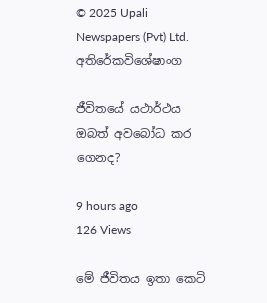© 2025 Upali Newspapers (Pvt) Ltd.
අතිරේකවිශේෂාංග

ජීවිතයේ යථාර්ථය ඔබත් අවබෝධ කර ගෙනද?

9 hours ago
126 Views

මේ ජීවිතය ඉතා කෙටි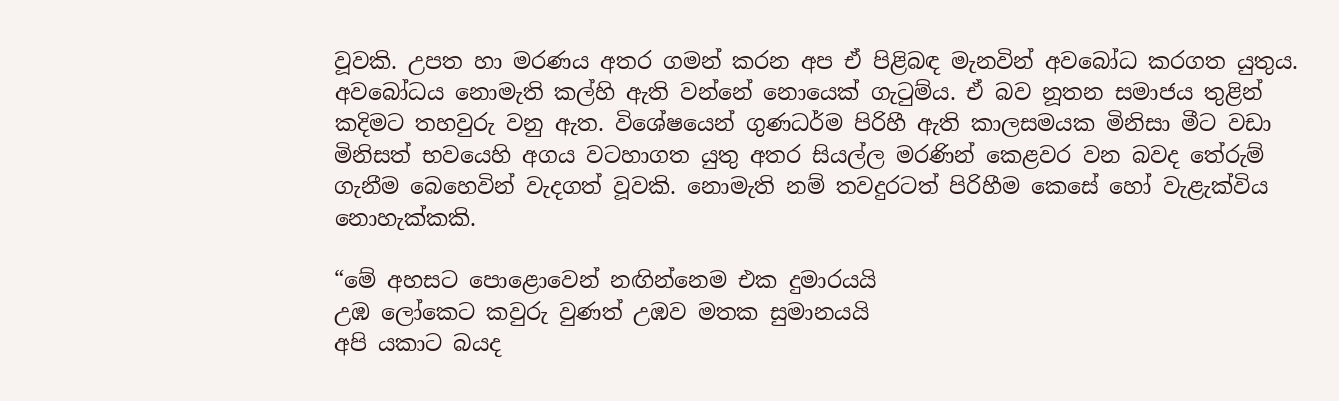වූවකි. උපත හා මරණය අතර ගමන් කරන අප ඒ පිළිබඳ මැනවින් අවබෝධ කරගත යුතුය. අවබෝධය නොමැති කල්හි ඇති වන්නේ නොයෙක් ගැටුම්ය. ඒ බව නූතන සමාජය තුළින් කදිමට තහවුරු වනු ඇත. විශේෂයෙන් ගුණධර්ම පිරිහී ඇති කාලසමයක මිනිසා මීට වඩා මිනිසත් භවයෙහි අගය වටහාගත යුතු අතර සියල්ල මරණින් කෙළවර වන බවද තේරුම් ගැනීම බෙහෙවින් වැදගත් වූවකි. නොමැති නම් තවදුරටත් පිරිහීම කෙසේ හෝ වැළැක්විය නොහැක්කකි.

“මේ අහසට පොළොවෙන් නඟින්නෙම එක දුමාරයයි
උඹ ලෝකෙට කවුරු වුණත් උඹව මතක සුමානයයි
අපි යකාට බයද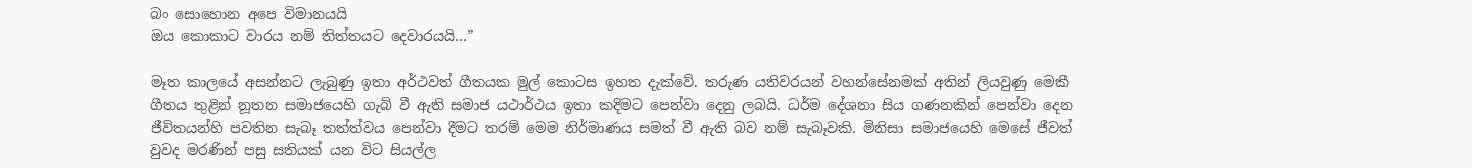බං සොහොන අපෙ විමානයයි
ඔය කොකාට වාරය නම් තිත්තයට දෙවාරයයි…”

මෑත කාලයේ අසන්නට ලැබුණු ඉතා අර්ථවත් ගීතයක මුල් කොටස ඉහත දැක්වේ. තරුණ යතිවරයන් වහන්සේනමක් අතින් ලියවුණු මෙකී ගීතය තුළින් නූතන සමාජයෙහි ගැබ් වී ඇති සමාජ යථාර්ථය ඉතා කදිමට පෙන්වා දෙනු ලබයි. ධර්ම දේශනා සිය ගණනකින් පෙන්වා දෙන ජීවිතයන්හි පවතින සැබෑ තත්ත්වය පෙන්වා දීමට තරම් මෙම නිර්මාණය සමත් වී ඇති බව නම් සැබෑවකි. මිනිසා සමාජයෙහි මෙසේ ජීවත් වුවද මරණින් පසු සතියක් යන විට සියල්ල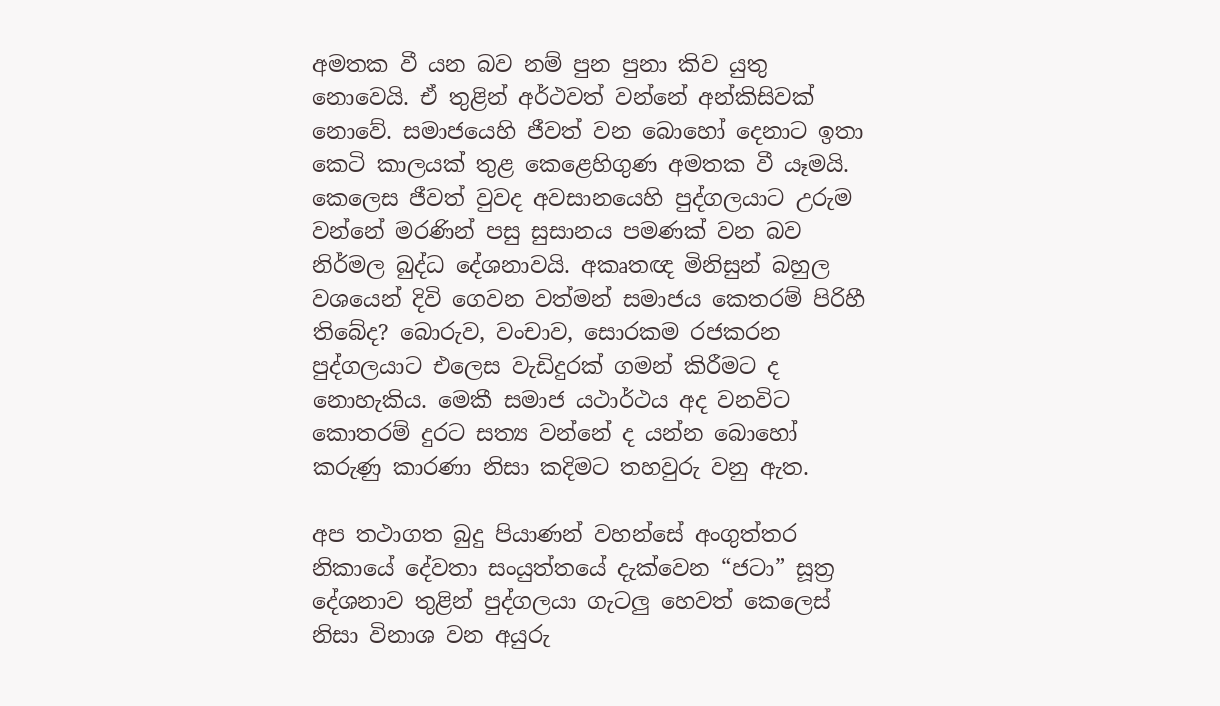අමතක වී යන බව නම් පුන පුනා කිව යුතු නොවෙයි. ඒ තුළින් අර්ථවත් වන්නේ අන්කිසිවක් නොවේ. සමාජයෙහි ජීවත් වන බොහෝ දෙනාට ඉතා කෙටි කාලයක් තුළ කෙළෙහිගුණ අමතක වී යෑමයි. කෙලෙස ජීවත් වුවද අවසානයෙහි පුද්ගලයාට උරුම වන්නේ මරණින් පසු සුසානය පමණක් වන බව නිර්මල බුද්ධ දේශනාවයි. අකෘතඥ මිනිසුන් බහුල වශයෙන් දිවි ගෙවන වත්මන් සමාජය කෙතරම් පිරිහී තිබේද? බොරුව, වංචාව, සොරකම රජකරන පුද්ගලයාට එලෙස වැඩිදුරක් ගමන් කිරීමට ද නොහැකිය. මෙකී සමාජ යථාර්ථය අද වනවිට කොතරම් දුරට සත්‍ය වන්නේ ද යන්න බොහෝ කරුණු කාරණා නිසා කදිමට තහවුරු වනු ඇත.

අප තථාගත බුදු පියාණන් වහන්සේ අංගුත්තර නිකායේ දේවතා සංයුත්තයේ දැක්වෙන “ජටා” සූත්‍ර දේශනාව තුළින් පුද්ගලයා ගැටලු හෙවත් කෙලෙස් නිසා විනාශ වන අයුරු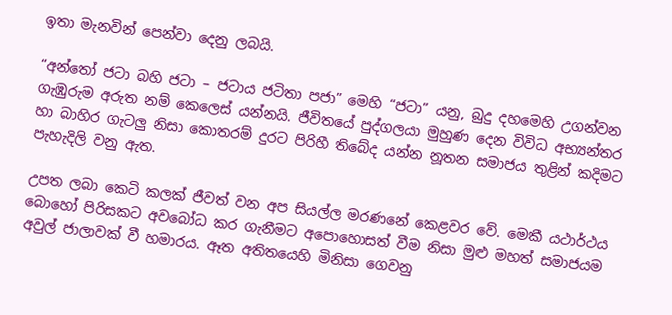ඉතා මැනවින් පෙන්වා දෙනු ලබයි.

“අන්තෝ ජටා බහි ජටා – ජටාය ජටිතා පජා” මෙහි “ජටා” යනු, බුදු දහමෙහි උගන්වන ගැඹුරුම අරුත නම් කෙලෙස් යන්නයි. ජීවිතයේ පුද්ගලයා මුහුණ දෙන විවිධ අභ්‍යන්තර හා බාහිර ගැටලු නිසා කොතරම් දුරට පිරිහී තිබේද යන්න නූතන සමාජය තුළින් කදිමට පැහැදිලි වනු ඇත.

උපත ලබා කෙටි කලක් ජීවත් වන අප සියල්ල මරණනේ කෙළවර වේ. මෙකී යථාර්ථය බොහෝ පිරිසකට අවබෝධ කර ගැනීමට අපොහොසත් වීම නිසා මුළු මහත් සමාජයම අවුල් ජාලාවක් වී හමාරය. ඈත අතිතයෙහි මිනිසා ගෙවනු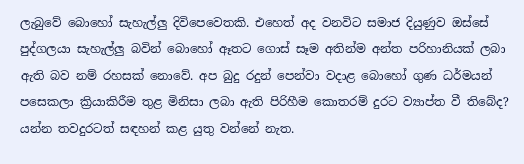ලැබුවේ බොහෝ සැහැල්ලු දිවිපෙවෙතකි. එහෙත් අද වනවිට සමාජ දියුණුව ඔස්සේ පුද්ගලයා සැහැල්ලු බවින් බොහෝ ඈතට ගොස් සෑම අතින්ම අන්ත පරිහානියක් ලබා ඇති බව නම් රහසක් නොවේ. අප බුදු රදුන් පෙන්වා වදාළ බොහෝ ගුණ ධර්මයන් පසෙකලා ක්‍රියාකිරීම තුළ මිනිසා ලබා ඇති පිරිහීම කොතරම් දුරට ව්‍යාප්ත වී තිබේද? යන්න තවදුරටත් සඳහන් කළ යුතු වන්නේ නැත.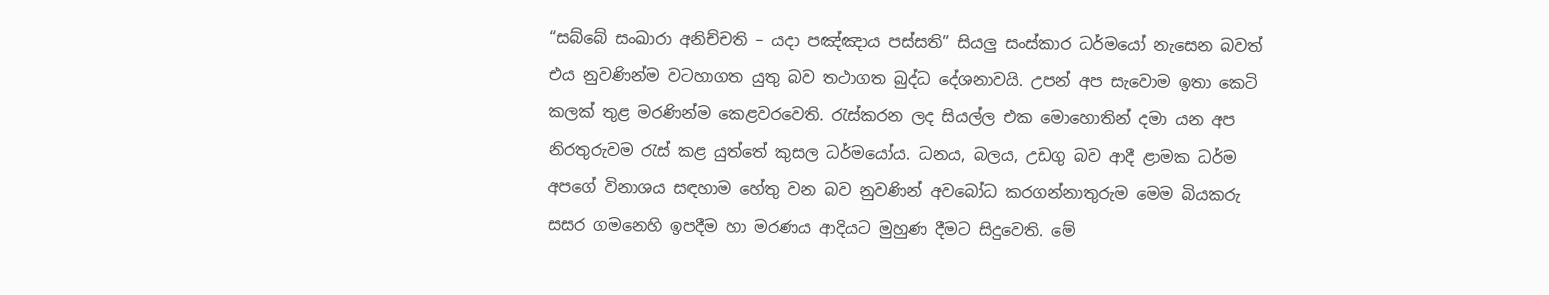“සබ්බේ සංඛාරා අනිච්චති – යදා පඤ්ඤාය පස්සති” සියලු සංස්කාර ධර්මයෝ නැසෙන බවත් එය නුවණින්ම වටහාගත යුතු බව තථාගත බුද්ධ දේශනාවයි. උපන් අප සැවොම ඉතා කෙටි කලක් තුළ මරණින්ම කෙළවරවෙති. රැස්කරන ලද සියල්ල එක මොහොතින් දමා යන අප නිරතුරුවම රැස් කළ යුත්තේ කුසල ධර්මයෝය. ධනය, බලය, උඩගු බව ආදී ළාමක ධර්ම අපගේ විනාශය සඳහාම හේතු වන බව නුවණින් අවබෝධ කරගන්නාතුරුම මෙම බියකරු සසර ගමනෙහි ඉපදීම හා මරණය ආදියට මුහුණ දීමට සිදුවෙති. මේ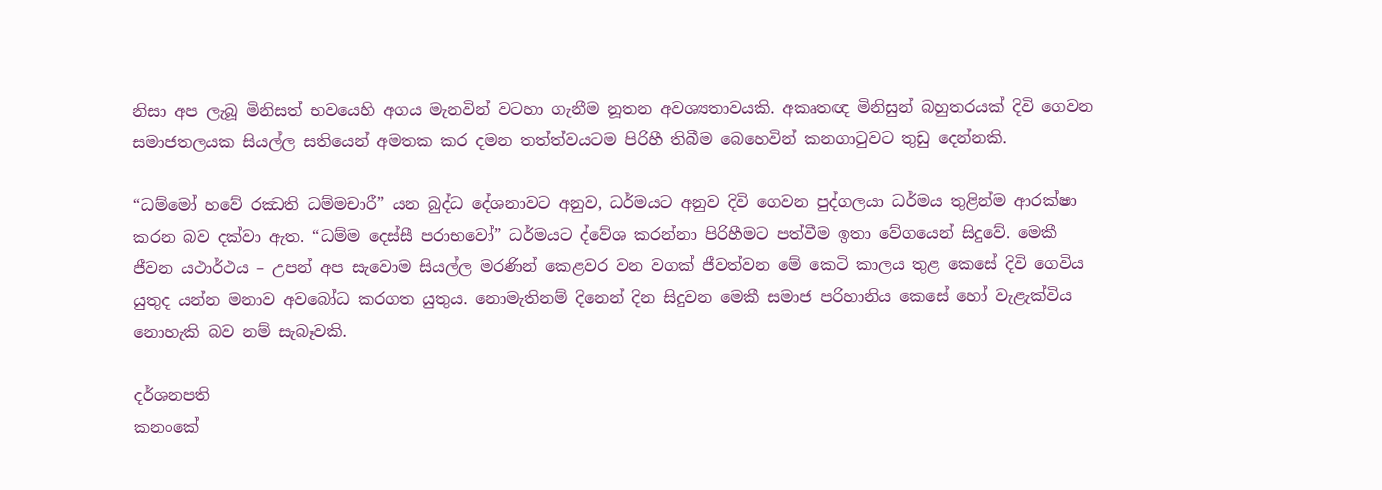නිසා අප ලැබූ මිනිසත් භවයෙහි අගය මැනවින් වටහා ගැනීම නූතන අවශ්‍යතාවයකි. අකෘතඥ මිනිසුන් බහුතරයක් දිවි ගෙවන සමාජතලයක සියල්ල සතියෙන් අමතක කර දමන තත්ත්වයටම පිරිහී තිබීම බෙහෙවින් කනගාටුවට තුඩු දෙන්නකි.

“ධම්මෝ හවේ රඣති ධම්මචාරී” යන බුද්ධ දේශනාවට අනුව, ධර්මයට අනුව දිවි ගෙවන පුද්ගලයා ධර්මය තුළින්ම ආරක්ෂා කරන බව දක්වා ඇත. “ධම්ම දෙස්සී පරාභවෝ” ධර්මයට ද්වේශ කරන්නා පිරිහීමට පත්වීම ඉතා වේගයෙන් සිදුවේ. මෙකී ජීවන යථාර්ථය – උපන් අප සැවොම සියල්ල මරණින් කෙළවර වන වගක් ජීවත්වන මේ කෙටි කාලය තුළ කෙසේ දිවි ගෙවිය යුතුද යන්න මනාව අවබෝධ කරගත යුතුය. නොමැතිනම් දිනෙන් දින සිදුවන මෙකී සමාජ පරිහානිය කෙසේ හෝ වැළැක්විය නොහැකි බව නම් සැබෑවකි.

දර්ශනපති
කනංකේ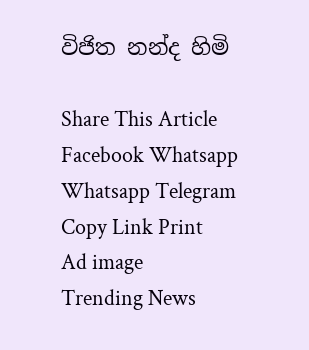විජිත නන්ද හිමි

Share This Article
Facebook Whatsapp Whatsapp Telegram Copy Link Print
Ad image
Trending News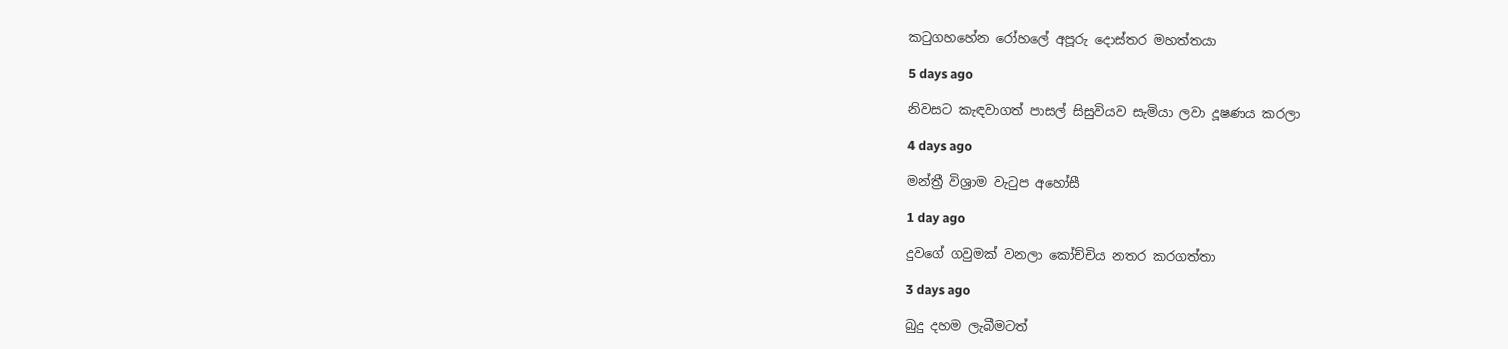කටුගහහේන රෝහලේ අපූරු දොස්තර මහත්තයා

5 days ago

නිවසට කැඳවාගත් පාසල් සිසුවියව සැමියා ලවා දූෂණය කරලා

4 days ago

මන්ත්‍රී විශ්‍රාම වැටුප අහෝසී

1 day ago

දුවගේ ගවුමක් වනලා කෝච්චිය නතර කරගත්තා

3 days ago

බුදු දහම ලැබීමටත්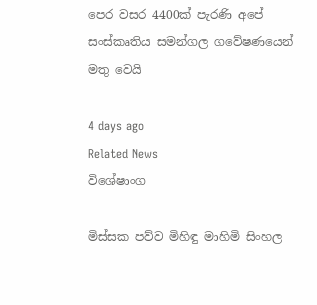පෙර වසර 4400ක් පැරණි අපේ සංස්කෘතිය සමන්ගල ගවේෂණයෙන් මතු වෙයි

4 days ago
Related News
විශේෂාංග

මිස්සක පව්ව මිහිඳු මාහිමි සිංහල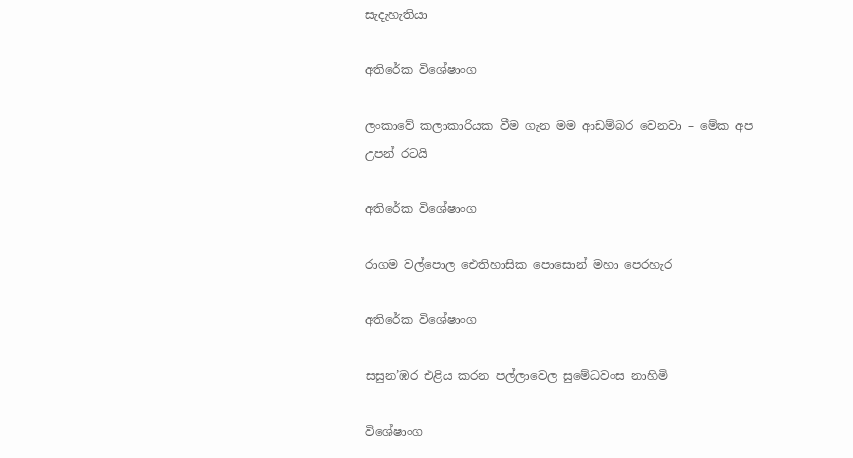සැදැහැතියා

අතිරේක විශේෂාංග

ලංකාවේ කලාකාරියක වීම ගැන මම ආඩම්බර වෙනවා – මේක අප උපන් රටයි

අතිරේක විශේෂාංග

රාගම වල්පොල ඓතිහාසික පොසොන් මහා පෙරහැර

අතිරේක විශේෂාංග

සසුන’ඹර එළිය කරන පල්ලාවෙල සුමේධවංස නාහිමි

විශේෂාංග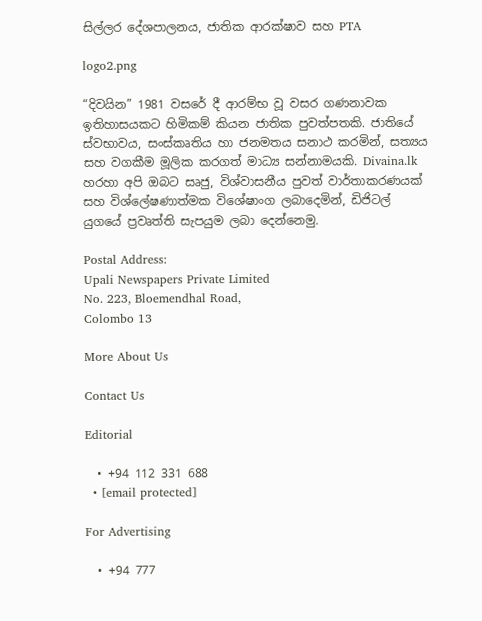සිල්ලර දේශපාලනය, ජාතික ආරක්ෂාව සහ PTA

logo2.png

“දිවයින” 1981 වසරේ දී ආරම්භ වූ වසර ගණනාවක ඉතිහාසයකට හිමිකම් කියන ජාතික පුවත්පතකි. ජාතියේ ස්වභාවය, සංස්කෘතිය හා ජනමතය සනාථ කරමින්, සත්‍යය සහ වගකීම මූලික කරගත් මාධ්‍ය සන්නාමයකි. Divaina.lk හරහා අපි ඔබට සෘජු, විශ්වාසනීය පුවත් වාර්තාකරණයක් සහ විශ්ලේෂණාත්මක විශේෂාංග ලබාදෙමින්, ඩිජිටල් යුගයේ ප්‍රවෘත්ති සැපයුම ලබා දෙන්නෙමු.

Postal Address:
Upali Newspapers Private Limited
No. 223, Bloemendhal Road,
Colombo 13

More About Us

Contact Us

Editorial

  • +94 112 331 688
  • [email protected]

For Advertising

  • +94 777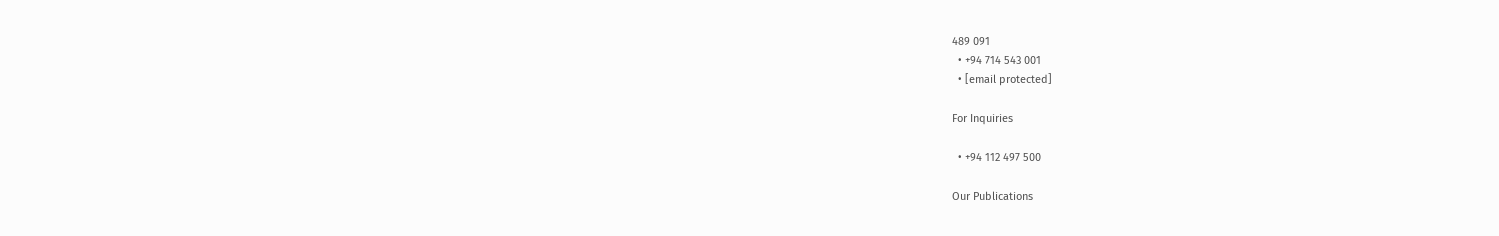489 091
  • +94 714 543 001
  • [email protected]

For Inquiries

  • +94 112 497 500

Our Publications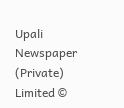Upali Newspaper (Private) Limited ©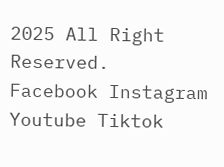2025 All Right Reserved.
Facebook Instagram Youtube Tiktok